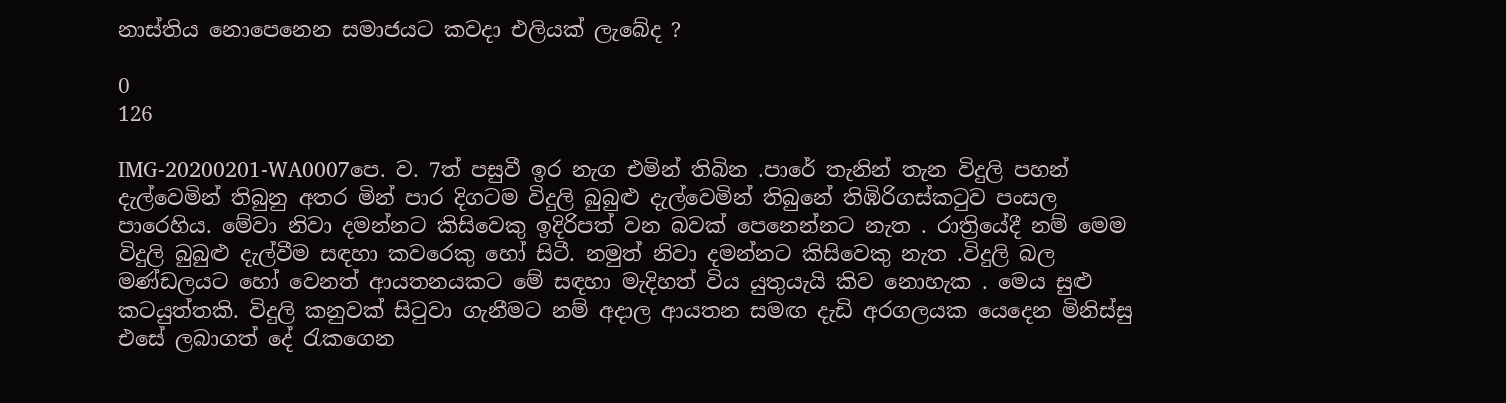නාස්තිය නොපෙනෙන සමාජයට කවදා එලියක් ලැබේද ?

0
126

IMG-20200201-WA0007පෙ. ව. 7ත් පසුවී ඉර නැග එමින් තිබින .පාරේ තැනින් තැන විදුලි පහන් දැල්වෙමින් තිබුනු අතර මින් පාර දිගටම විදුලි බුබුළු දැල්වෙමින් තිබුනේ තිඹිරිගස්කටුව පංසල පාරෙහිය. මේවා නිවා දමන්නට කිසිවෙකු ඉදිරිපත් වන බවක් පෙනෙන්නට නැත . රාත්‍රියේදී නම් මෙම විදුලි බුබුළු දැල්වීම සඳහා කවරෙකු හෝ සිටී. නමුත් නිවා දමන්නට කිසිවෙකු නැත .විදුලි බල මණ්ඩලයට හෝ වෙනත් ආයතනයකට මේ සඳහා මැදිහත් විය යුතුයැයි කිව නොහැක . මෙය සුළු කටයුත්තකි. විදුලි කනුවක් සිටුවා ගැනීමට නම් අදාල ආයතන සමඟ දැඩි අරගලයක යෙදෙන මිනිස්සු එසේ ලබාගත් දේ රැකගෙන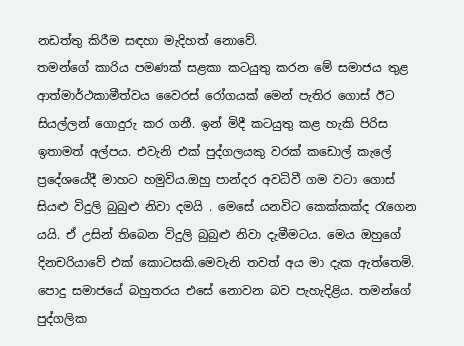නඩත්තු කිරීම සඳහා මැදිහත් නොවේ.
තමන්ගේ කාරිය පමණක් සළකා කටයුතු කරන මේ සමාජය තුළ ආත්මාර්ථකාමීත්වය වෛරස් රෝගයක් මෙන් පැතිර ගොස් ඊට සියල්ලන් ගොදුරු කර ගනී. ඉන් මිදී කටයුතු කළ හැකි පිරිස ඉතාමත් අල්පය. එවැනි එක් පුද්ගලයකු වරක් කඩොල් කැලේ ප්‍රදේශයේදී මාහට හමුවිය.ඔහු පාන්දර අවධිවී ගම වටා ගොස් සියළු විදුලි බුබුළු නිවා දමයි . මෙසේ යනවිට කෙක්කක්ද රැගෙන යයි. ඒ උසින් තිබෙන විදුලි බුබුළු නිවා දැමීමටය. මෙය ඔහුගේ දිනචරියාවේ එක් කොටසකි.මෙවැනි තවත් අය මා දැක ඇත්තෙමි. පොදු සමාජයේ බහුතරය එසේ නොවන බව පැහැදිළිය. තමන්ගේ පුද්ගලික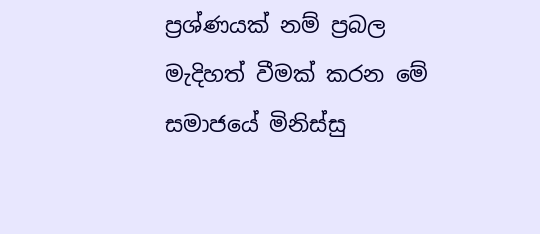ප්‍රශ්ණයක් නම් ප්‍රබල මැදිහත් වීමක් කරන මේ සමාජයේ මිනිස්සු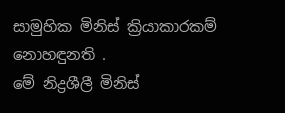සාමුහික මිනිස් ක්‍රියාකාරකම් නොහඳුනති .
මේ නිද්‍රශීලී මිනිස්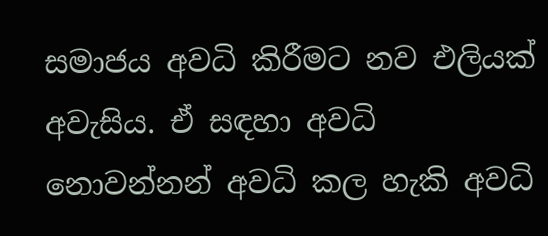සමාජය අවධි කිරීමට නව එලියක් අවැසිය. ඒ සඳහා අවධි නොවන්නන් අවධි කල හැකි අවධි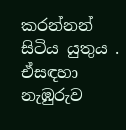කරන්නන් සිටිය යුතුය . ඒසඳහා නැඹුරුව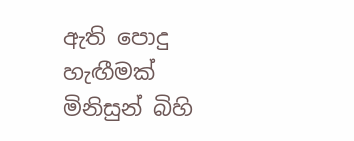ඇති පොදු හැඟීමක් මිනිසුන් බිහි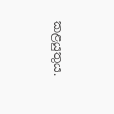කළයුතුය.